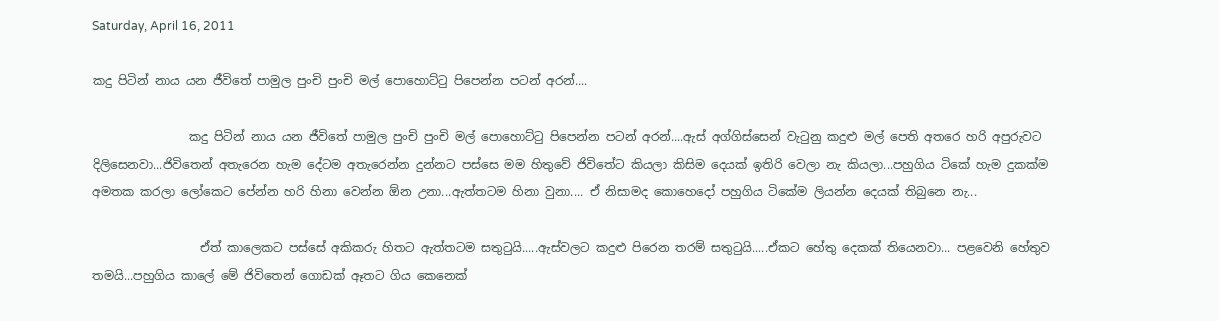Saturday, April 16, 2011

කදු පිටින් නාය යන ජීවිතේ පාමුල පුංචි පුංචි මල් පොහොට්ටු පිපෙන්න පටන් අරන්....

                කදු පිටින් නාය යන ජීවිතේ පාමුල පුංචි පුංචි මල් පොහොට්ටු පිපෙන්න පටන් අරන්....ඇස් අග්ගිස්සෙන් වැටුනු කදුළු මල් පෙති අතරෙ හරි අපුරුවට  දිලිසෙනවා...ජිවිතෙන් අතැරෙන හැම දේටම අතැරෙන්න දුන්නට පස්සෙ මම හිතුවේ ජිවිතේට කියලා කිසිම දෙයක් ඉතිරි වෙලා නැ කියලා...පහුගිය ටිකේ හැම දුකක්ම අමතක කරලා ලෝකෙට පේන්න හරි හිනා වෙන්න ඕන උනා...ඇත්තටම හිනා වුනා.... ඒ නිසාමද කොහෙදෝ පහුගිය ටිකේම ලියන්න දෙයක් තිබුනෙ නැ...

                  ඒත් කාලෙකට පස්සේ අකිකරු හිතට ඇත්තටම සතුටුයි.....ඇස්වලට කදුළු පිරෙන තරම් සතුටුයි.....ඒකට හේතු දෙකක් තියෙනවා... පළවෙනි හේතුව තමයි...පහුගිය කාලේ මේ ජිවිතෙන් ගොඩක් ඈතට ගිය කෙනෙක්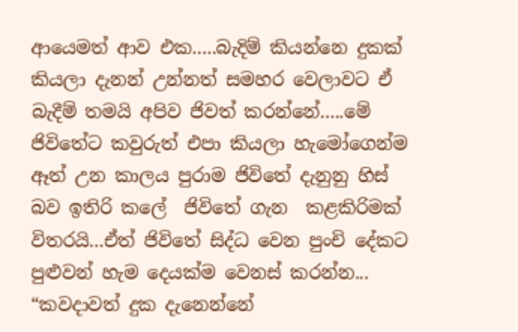ආයෙමත් ආව එක.....බැදිම් කියන්නෙ දුකක් කියලා දැනන් උන්නත් සමහර වෙලාවට ඒ බැදීම් තමයි අපිව ජිවත් කරන්නේ.....මේ ජිවිතේට කවුරුත් එපා කියලා හැමෝගෙන්ම ඈත් උන කාලය පුරාම ජිවිතේ දැනුනු හිස් බව ඉතිරි කලේ  ජිවිතේ ගැන  කළකිරිමක් විතරයි...ඒත් ජිවිතේ සිද්ධ වෙන පුංචි දේකට පුළුවන් හැම දෙයක්ම වෙනස් කරන්න...
“කවදාවත් දුක දැනෙන්නේ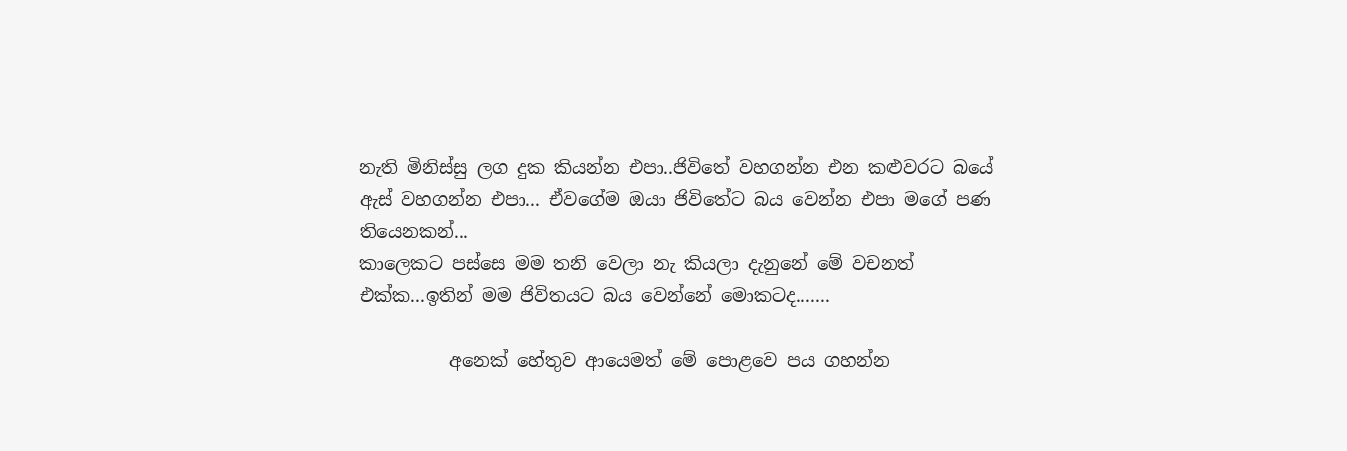නැති මිනිස්සු ලග දුක කියන්න එපා..ජිවිතේ වහගන්න එන කළුවරට බයේ ඇස් වහගන්න එපා... ඒවගේම ඔයා ජිවිතේට බය වෙන්න එපා මගේ පණ තියෙනකන්...
කාලෙකට පස්සෙ මම තනි වෙලා නැ කියලා දැනුනේ මේ වචනත් එක්ක...ඉතින් මම ජිවිතයට බය වෙන්නේ මොකටද.......

          අනෙක් හේතුව ආයෙමත් මේ පොළවෙ පය ගහන්න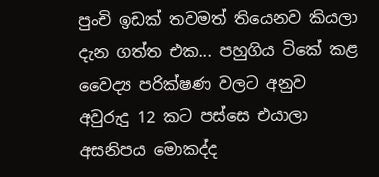පුංචි ඉඩක් තවමත් තියෙනව කියලා දැන ගත්ත එක... පහුගිය ටිකේ කළ වෛද්‍ය පරික්ෂණ වලට අනුව අවුරුදු 12 කට පස්සෙ එයාලා අසනිපය මොකද්ද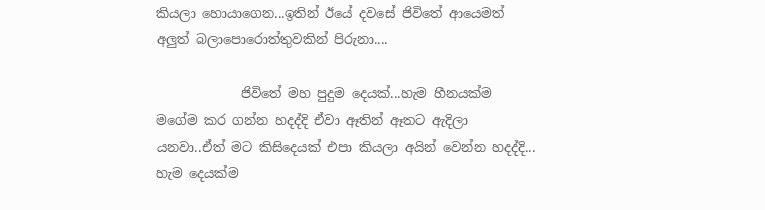කියලා හොයාගෙන...ඉතින් ඊයේ දවසේ ජිවිතේ ආයෙමත් අලුත් බලාපොරොත්තුවකින් පිරුනා....

             ජිවිතේ මහ පුදුම දෙයක්...හැම හීනයක්ම මගේම කර ගන්න හදද්දි ඒවා ඈතින් ඈතට ඇදිලා යනවා..ඒත් මට කිසිදෙයක් එපා කියලා අයින් වෙන්න හදද්දි... හැම දෙයක්ම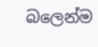බලෙන්ම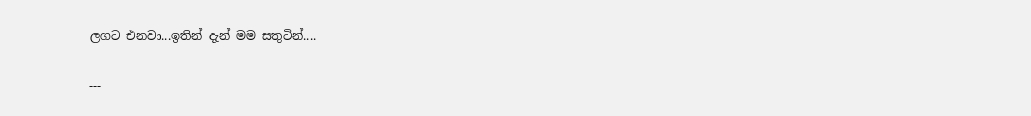ලගට එනවා...ඉතින් දැන් මම සතුටින්....

---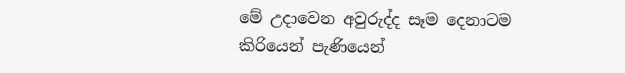මේ උදාවෙන අවුරුද්ද සෑම දෙනාටම කිරියෙන් පැණියෙන්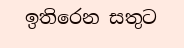ඉතිරෙන සතුට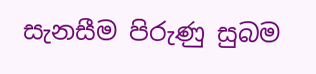සැනසීම පිරුණු සුබම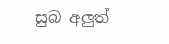සුබ අලුත්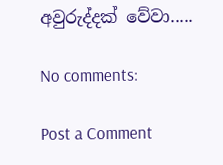අවුරුද්දක් වේවා.....

No comments:

Post a Comment